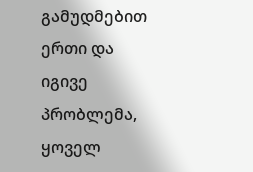გამუდმებით ერთი და იგივე პრობლემა, ყოველ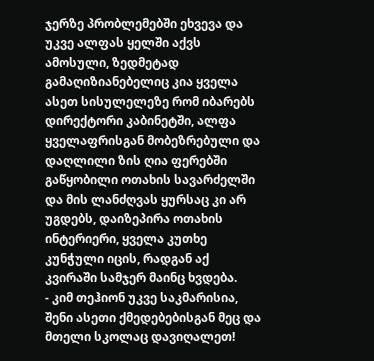ჯერზე პრობლემებში ეხვევა და უკვე ალფას ყელში აქვს ამოსული, ზედმეტად გამაღიზიანებელიც კია ყველა ასეთ სისულელეზე რომ იბარებს დირექტორი კაბინეტში, ალფა ყველაფრისგან მობეზრებული და დაღლილი ზის ღია ფერებში გაწყობილი ოთახის სავარძელში და მის ლანძღვას ყურსაც კი არ უგდებს, დაიზეპირა ოთახის ინტერიერი, ყველა კუთხე კუნჭული იცის, რადგან აქ კვირაში სამჯერ მაინც ხვდება.
- კიმ თეჰიონ უკვე საკმარისია, შენი ასეთი ქმედებებისგან მეც და მთელი სკოლაც დავიღალეთ!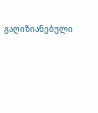გაღიზიანებული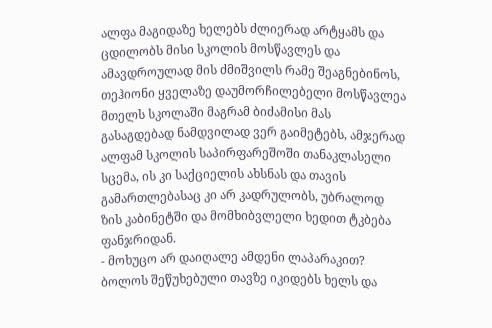ალფა მაგიდაზე ხელებს ძლიერად არტყამს და ცდილობს მისი სკოლის მოსწავლეს და ამავდროულად მის ძმიშვილს რამე შეაგნებინოს, თეჰიონი ყველაზე დაუმორჩილებელი მოსწავლეა მთელს სკოლაში მაგრამ ბიძამისი მას გასაგდებად ნამდვილად ვერ გაიმეტებს, ამჯერად ალფამ სკოლის საპირფარეშოში თანაკლასელი სცემა, ის კი საქციელის ახსნას და თავის გამართლებასაც კი არ კადრულობს, უბრალოდ ზის კაბინეტში და მომხიბვლელი ხედით ტკბება ფანჯრიდან.
- მოხუცო არ დაიღალე ამდენი ლაპარაკით?
ბოლოს შეწუხებული თავზე იკიდებს ხელს და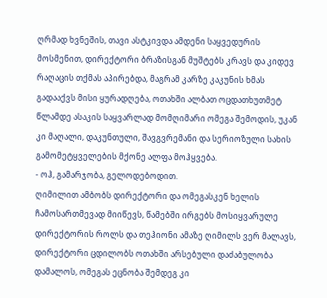ღრმად ხვნეშის, თავი ასტკივდა ამდენი საყვედურის მოსმენით, დირექტორი ბრაზისგან მუშტებს კრავს და კიდევ რაღაცის თქმას აპირებდა, მაგრამ კარზე კაკუნის ხმას გადააქვს მისი ყურადღება, ოთახში ალბათ ოცდათხუთმეტ წლამდე ასაკის საყვარლად მომღიმარი ომეგა შემოდის, უკან კი მაღალი, დაკუნთული, შავგვრემანი და სერიოზული სახის გამომეტყველების მქონე ალფა მოჰყვება.
- ოჰ, გამარჯობა, გელოდებოდით.
ღიმილით ამბობს დირექტორი და ომეგასკენ ხელის ჩამოსართმევად მიიწევს, წამებში ირგებს მოსიყვარულე დირექტორის როლს და თეჰიონი ამაზე ღიმილს ვერ მალავს, დირექტორი ცდილობს ოთახში არსებული დაძაბულობა დამალოს, ომეგას ეცნობა შემდეგ კი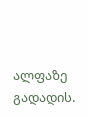ალფაზე გადადის.